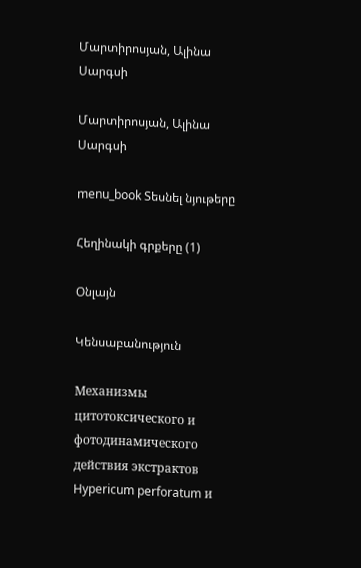Մարտիրոսյան, Ալինա Սարգսի

Մարտիրոսյան, Ալինա Սարգսի

menu_book Տեսնել նյութերը

Հեղինակի գրքերը (1)

Օնլայն

Կենսաբանություն

Механизмы цитотоксического и фотодинамического действия экстрактов Hypericum perforatum и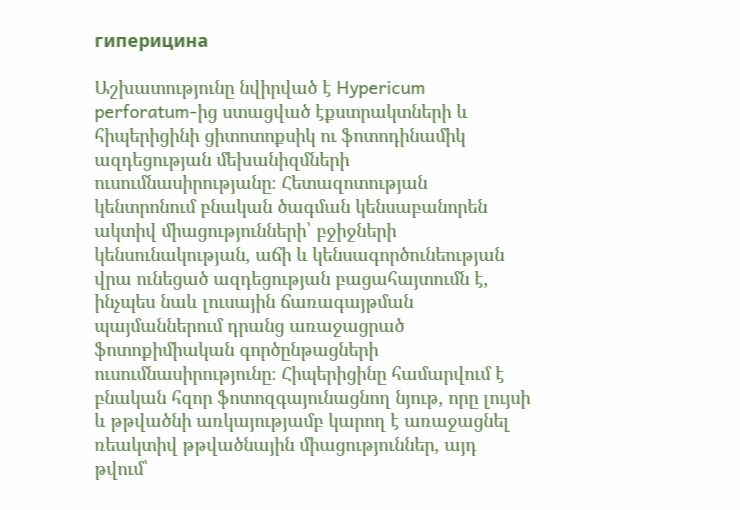гиперицина

Աշխատությունը նվիրված է Hypericum perforatum-ից ստացված էքստրակտների և հիպերիցինի ցիտոտոքսիկ ու ֆոտոդինամիկ ազդեցության մեխանիզմների ուսումնասիրությանը։ Հետազոտության կենտրոնում բնական ծագման կենսաբանորեն ակտիվ միացությունների՝ բջիջների կենսունակության, աճի և կենսագործունեության վրա ունեցած ազդեցության բացահայտումն է, ինչպես նաև լուսային ճառագայթման պայմաններում դրանց առաջացրած ֆոտոքիմիական գործընթացների ուսումնասիրությունը։ Հիպերիցինը համարվում է բնական հզոր ֆոտոզգայունացնող նյութ, որը լույսի և թթվածնի առկայությամբ կարող է առաջացնել ռեակտիվ թթվածնային միացություններ, այդ թվում՝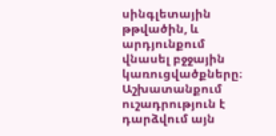սինգլետային թթվածին, և արդյունքում վնասել բջջային կառուցվածքները։ Աշխատանքում ուշադրություն է դարձվում այն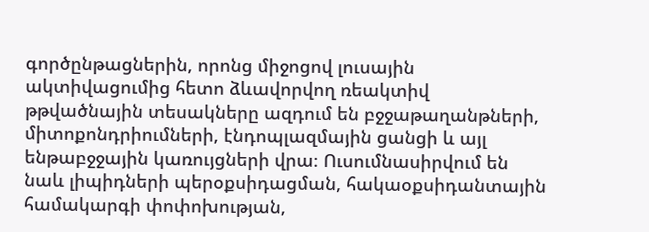գործընթացներին, որոնց միջոցով լուսային ակտիվացումից հետո ձևավորվող ռեակտիվ թթվածնային տեսակները ազդում են բջջաթաղանթների, միտոքոնդրիումների, էնդոպլազմային ցանցի և այլ ենթաբջջային կառույցների վրա։ Ուսումնասիրվում են նաև լիպիդների պերօքսիդացման, հակաօքսիդանտային համակարգի փոփոխության,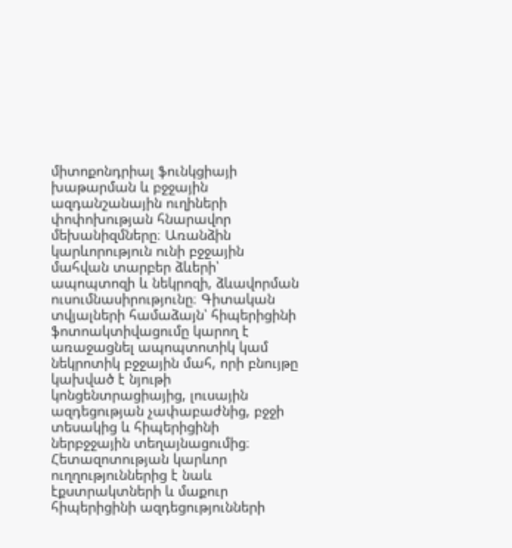միտոքոնդրիալ ֆունկցիայի խաթարման և բջջային ազդանշանային ուղիների փոփոխության հնարավոր մեխանիզմները։ Առանձին կարևորություն ունի բջջային մահվան տարբեր ձևերի՝ ապոպտոզի և նեկրոզի, ձևավորման ուսումնասիրությունը։ Գիտական տվյալների համաձայն՝ հիպերիցինի ֆոտոակտիվացումը կարող է առաջացնել ապոպտոտիկ կամ նեկրոտիկ բջջային մահ, որի բնույթը կախված է նյութի կոնցենտրացիայից, լուսային ազդեցության չափաբաժնից, բջջի տեսակից և հիպերիցինի ներբջջային տեղայնացումից։ Հետազոտության կարևոր ուղղություններից է նաև էքստրակտների և մաքուր հիպերիցինի ազդեցությունների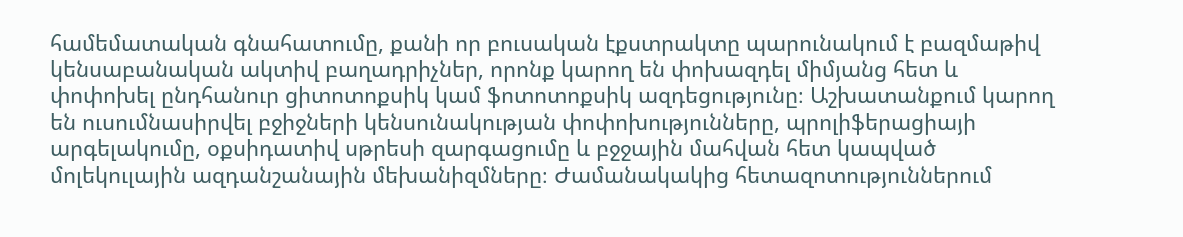համեմատական գնահատումը, քանի որ բուսական էքստրակտը պարունակում է բազմաթիվ կենսաբանական ակտիվ բաղադրիչներ, որոնք կարող են փոխազդել միմյանց հետ և փոփոխել ընդհանուր ցիտոտոքսիկ կամ ֆոտոտոքսիկ ազդեցությունը։ Աշխատանքում կարող են ուսումնասիրվել բջիջների կենսունակության փոփոխությունները, պրոլիֆերացիայի արգելակումը, օքսիդատիվ սթրեսի զարգացումը և բջջային մահվան հետ կապված մոլեկուլային ազդանշանային մեխանիզմները։ Ժամանակակից հետազոտություններում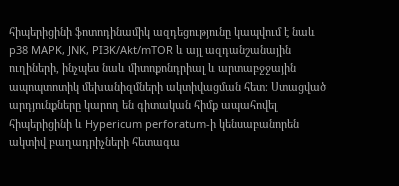հիպերիցինի ֆոտոդինամիկ ազդեցությունը կապվում է նաև p38 MAPK, JNK, PI3K/Akt/mTOR և այլ ազդանշանային ուղիների, ինչպես նաև միտոքոնդրիալ և արտաբջջային ապոպտոտիկ մեխանիզմների ակտիվացման հետ։ Ստացված արդյունքները կարող են գիտական հիմք ապահովել հիպերիցինի և Hypericum perforatum-ի կենսաբանորեն ակտիվ բաղադրիչների հետագա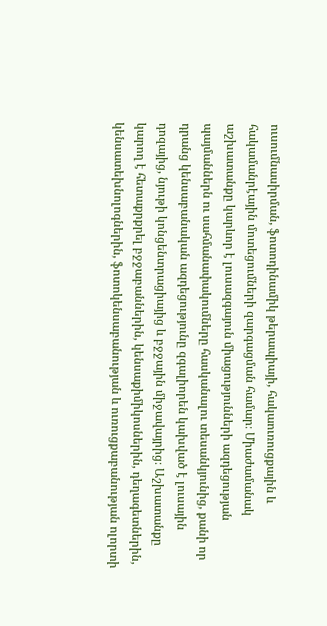ուսումնասիրման, ֆոտոդինամիկ թերապիայի, հակաուռուցքային և հակամանրէային մոտեցումների զարգացման համար։ Միաժամանակ աշխատանքը կարևոր է լուսազգայուն միացությունների ազդեցության պայմաններն ու սահմանափակումները հասկանալու տեսանկյունից, քանի որ դրանց կենսաբանական ազդեցությունը զգալիորեն կախված է լուսային դոզայից, նյութի կոնցենտրացիայից և բջջային միջավայրից։ Աշխատանքը կարող է հետաքրքրել բջջաբաններին, կենսաքիմիկոսներին, դեղագետներին, կենսատեխնոլոգներին, ֆոտոկենսաբանության և ուռուցքաբանության ոլորտի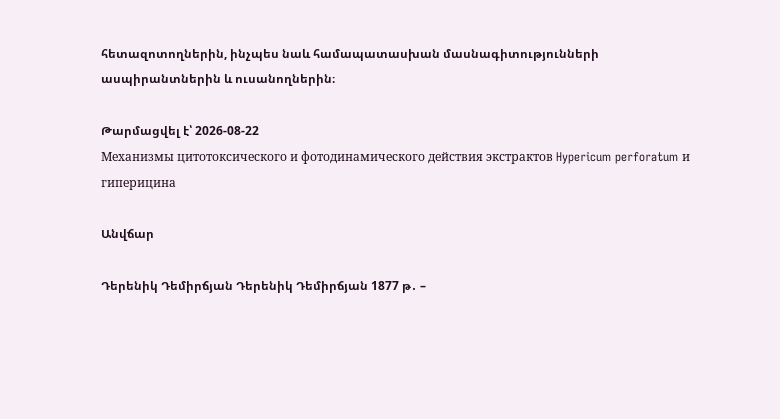հետազոտողներին, ինչպես նաև համապատասխան մասնագիտությունների ասպիրանտներին և ուսանողներին։

Թարմացվել է՝ 2026-08-22
Механизмы цитотоксического и фотодинамического действия экстрактов Hypericum perforatum и гиперицина

Անվճար

Դերենիկ Դեմիրճյան Դերենիկ Դեմիրճյան 1877 թ․ –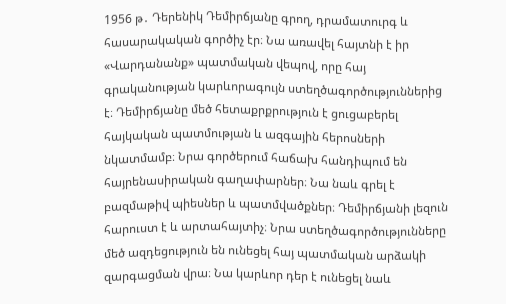1956 թ․ Դերենիկ Դեմիրճյանը գրող, դրամատուրգ և հասարակական գործիչ էր։ Նա առավել հայտնի է իր «Վարդանանք» պատմական վեպով, որը հայ գրականության կարևորագույն ստեղծագործություններից է։ Դեմիրճյանը մեծ հետաքրքրություն է ցուցաբերել հայկական պատմության և ազգային հերոսների նկատմամբ։ Նրա գործերում հաճախ հանդիպում են հայրենասիրական գաղափարներ։ Նա նաև գրել է բազմաթիվ պիեսներ և պատմվածքներ։ Դեմիրճյանի լեզուն հարուստ է և արտահայտիչ։ Նրա ստեղծագործությունները մեծ ազդեցություն են ունեցել հայ պատմական արձակի զարգացման վրա։ Նա կարևոր դեր է ունեցել նաև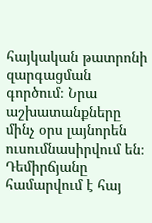հայկական թատրոնի զարգացման գործում։ Նրա աշխատանքները մինչ օրս լայնորեն ուսումնասիրվում են։ Դեմիրճյանը համարվում է հայ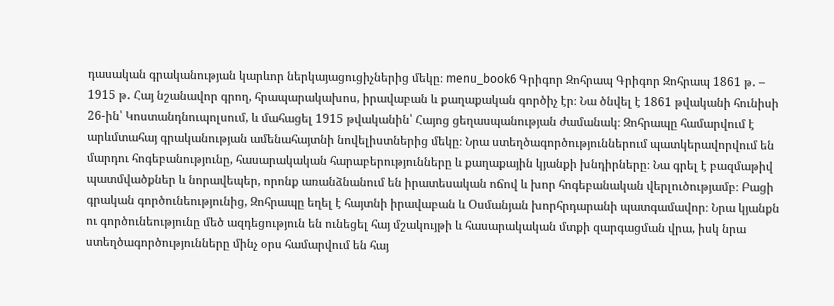դասական գրականության կարևոր ներկայացուցիչներից մեկը։ menu_book6 Գրիգոր Զոհրապ Գրիգոր Զոհրապ 1861 թ․ – 1915 թ․ Հայ նշանավոր գրող, հրապարակախոս, իրավաբան և քաղաքական գործիչ էր։ Նա ծնվել է 1861 թվականի հունիսի 26-ին՝ Կոստանդնուպոլսում, և մահացել 1915 թվականին՝ Հայոց ցեղասպանության ժամանակ։ Զոհրապը համարվում է արևմտահայ գրականության ամենահայտնի նովելիստներից մեկը։ Նրա ստեղծագործություններում պատկերավորվում են մարդու հոգեբանությունը, հասարակական հարաբերությունները և քաղաքային կյանքի խնդիրները։ Նա գրել է բազմաթիվ պատմվածքներ և նորավեպեր, որոնք առանձնանում են իրատեսական ոճով և խոր հոգեբանական վերլուծությամբ։ Բացի գրական գործունեությունից, Զոհրապը եղել է հայտնի իրավաբան և Օսմանյան խորհրդարանի պատգամավոր։ Նրա կյանքն ու գործունեությունը մեծ ազդեցություն են ունեցել հայ մշակույթի և հասարակական մտքի զարգացման վրա, իսկ նրա ստեղծագործությունները մինչ օրս համարվում են հայ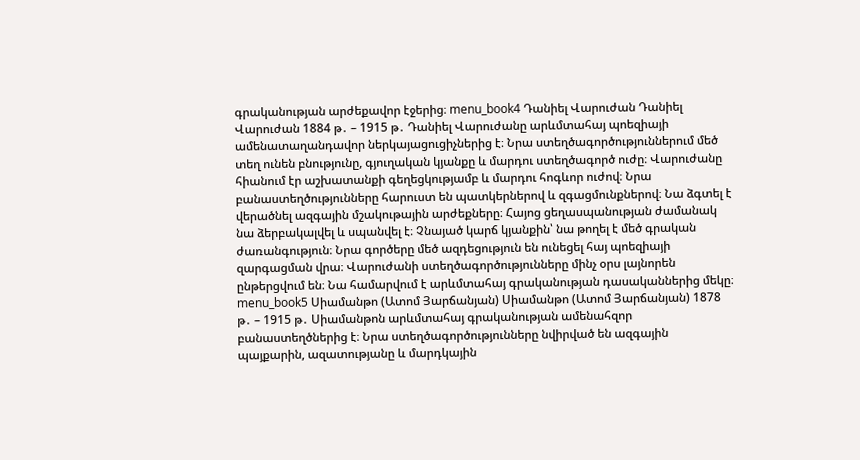գրականության արժեքավոր էջերից։ menu_book4 Դանիել Վարուժան Դանիել Վարուժան 1884 թ․ – 1915 թ․ Դանիել Վարուժանը արևմտահայ պոեզիայի ամենատաղանդավոր ներկայացուցիչներից է։ Նրա ստեղծագործություններում մեծ տեղ ունեն բնությունը, գյուղական կյանքը և մարդու ստեղծագործ ուժը։ Վարուժանը հիանում էր աշխատանքի գեղեցկությամբ և մարդու հոգևոր ուժով։ Նրա բանաստեղծությունները հարուստ են պատկերներով և զգացմունքներով։ Նա ձգտել է վերածնել ազգային մշակութային արժեքները։ Հայոց ցեղասպանության ժամանակ նա ձերբակալվել և սպանվել է։ Չնայած կարճ կյանքին՝ նա թողել է մեծ գրական ժառանգություն։ Նրա գործերը մեծ ազդեցություն են ունեցել հայ պոեզիայի զարգացման վրա։ Վարուժանի ստեղծագործությունները մինչ օրս լայնորեն ընթերցվում են։ Նա համարվում է արևմտահայ գրականության դասականներից մեկը։ menu_book5 Սիամանթո (Ատոմ Յարճանյան) Սիամանթո (Ատոմ Յարճանյան) 1878 թ․ – 1915 թ․ Սիամանթոն արևմտահայ գրականության ամենահզոր բանաստեղծներից է։ Նրա ստեղծագործությունները նվիրված են ազգային պայքարին, ազատությանը և մարդկային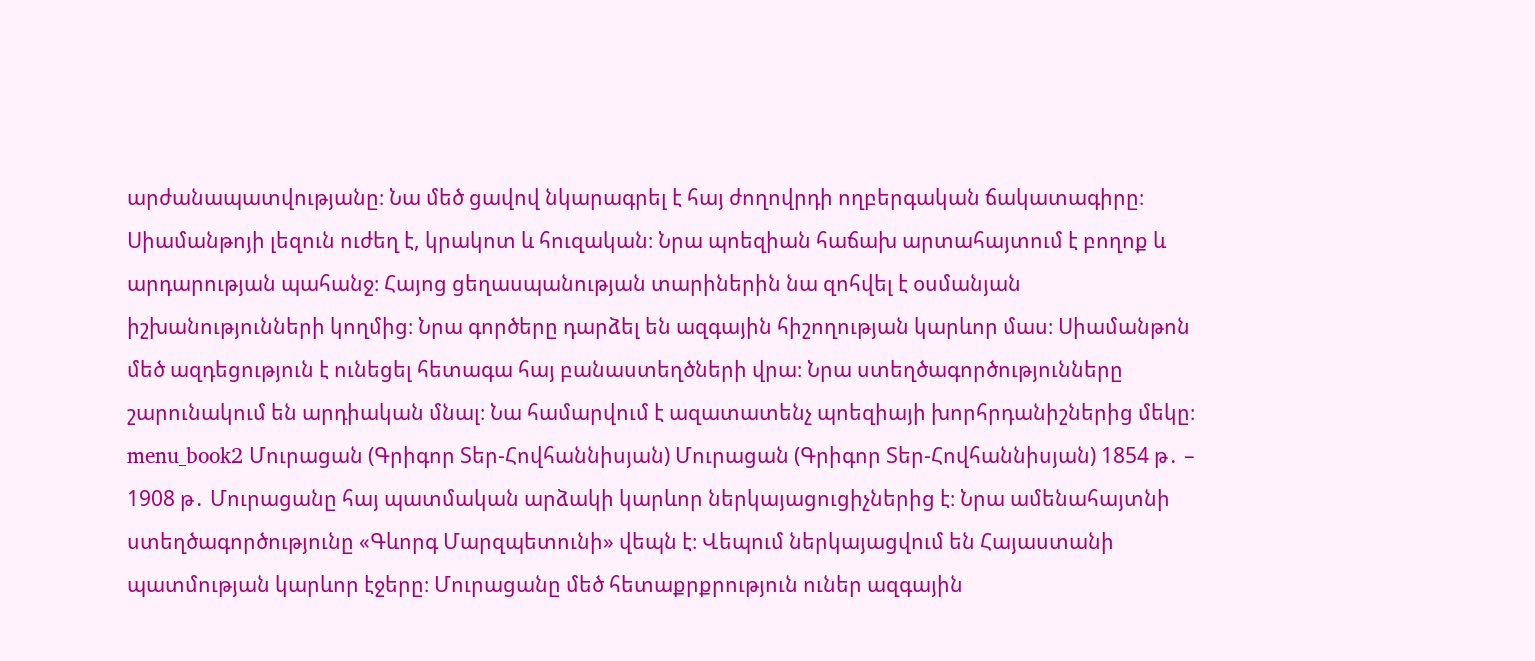արժանապատվությանը։ Նա մեծ ցավով նկարագրել է հայ ժողովրդի ողբերգական ճակատագիրը։ Սիամանթոյի լեզուն ուժեղ է, կրակոտ և հուզական։ Նրա պոեզիան հաճախ արտահայտում է բողոք և արդարության պահանջ։ Հայոց ցեղասպանության տարիներին նա զոհվել է օսմանյան իշխանությունների կողմից։ Նրա գործերը դարձել են ազգային հիշողության կարևոր մաս։ Սիամանթոն մեծ ազդեցություն է ունեցել հետագա հայ բանաստեղծների վրա։ Նրա ստեղծագործությունները շարունակում են արդիական մնալ։ Նա համարվում է ազատատենչ պոեզիայի խորհրդանիշներից մեկը։ menu_book2 Մուրացան (Գրիգոր Տեր-Հովհաննիսյան) Մուրացան (Գրիգոր Տեր-Հովհաննիսյան) 1854 թ․ – 1908 թ․ Մուրացանը հայ պատմական արձակի կարևոր ներկայացուցիչներից է։ Նրա ամենահայտնի ստեղծագործությունը «Գևորգ Մարզպետունի» վեպն է։ Վեպում ներկայացվում են Հայաստանի պատմության կարևոր էջերը։ Մուրացանը մեծ հետաքրքրություն ուներ ազգային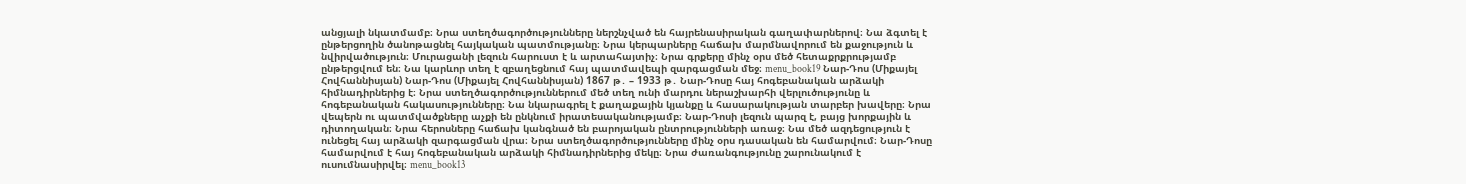անցյալի նկատմամբ։ Նրա ստեղծագործությունները ներշնչված են հայրենասիրական գաղափարներով։ Նա ձգտել է ընթերցողին ծանոթացնել հայկական պատմությանը։ Նրա կերպարները հաճախ մարմնավորում են քաջություն և նվիրվածություն։ Մուրացանի լեզուն հարուստ է և արտահայտիչ։ Նրա գրքերը մինչ օրս մեծ հետաքրքրությամբ ընթերցվում են։ Նա կարևոր տեղ է զբաղեցնում հայ պատմավեպի զարգացման մեջ։ menu_book19 Նար-Դոս (Միքայել Հովհաննիսյան) Նար-Դոս (Միքայել Հովհաննիսյան) 1867 թ․ – 1933 թ․ Նար-Դոսը հայ հոգեբանական արձակի հիմնադիրներից է։ Նրա ստեղծագործություններում մեծ տեղ ունի մարդու ներաշխարհի վերլուծությունը և հոգեբանական հակասությունները։ Նա նկարագրել է քաղաքային կյանքը և հասարակության տարբեր խավերը։ Նրա վեպերն ու պատմվածքները աչքի են ընկնում իրատեսականությամբ։ Նար-Դոսի լեզուն պարզ է, բայց խորքային և դիտողական։ Նրա հերոսները հաճախ կանգնած են բարոյական ընտրությունների առաջ։ Նա մեծ ազդեցություն է ունեցել հայ արձակի զարգացման վրա։ Նրա ստեղծագործությունները մինչ օրս դասական են համարվում։ Նար-Դոսը համարվում է հայ հոգեբանական արձակի հիմնադիրներից մեկը։ Նրա ժառանգությունը շարունակում է ուսումնասիրվել։ menu_book13